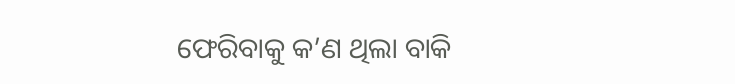ଫେରିବାକୁ କ’ଣ ଥିଲା ବାକି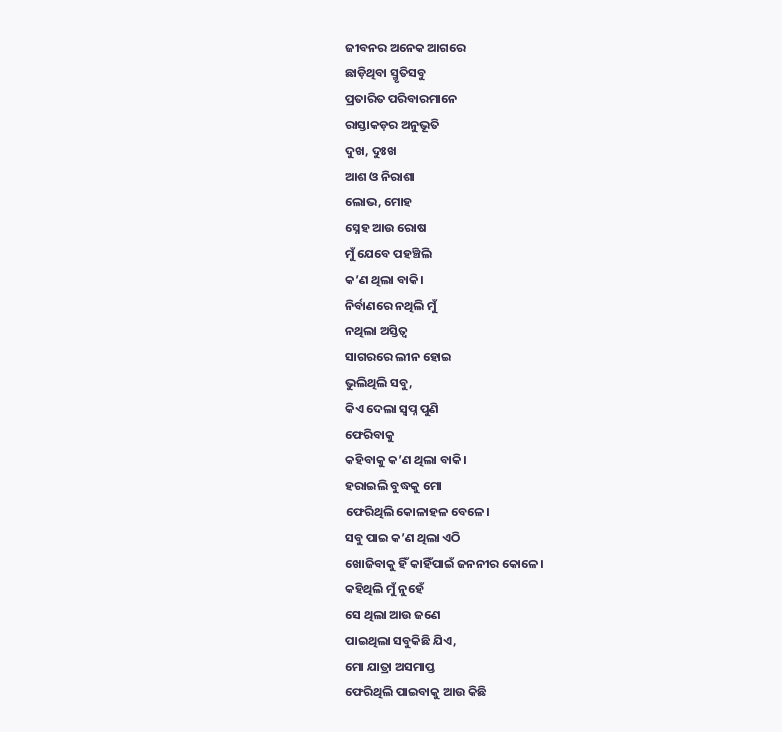ଜୀବନର ଅନେକ ଆଗରେ
ଛାଡ଼ିଥିବା ସ୍ମୃତିସବୁ
ପ୍ରତାରିତ ପରିବାରମାନେ
ରାସ୍ତାକଡ଼ର ଅନୁଭୂତି
ଦୁଖ, ଦୁଃଖ
ଆଶ ଓ ନିରାଶା
ଲୋଭ, ମୋହ
ସ୍ନେହ ଆଉ ରୋଷ
ମୁଁ ଯେବେ ପହଞ୍ଚିଲି
କ’ଣ ଥିଲା ବାକି।
ନିର୍ବାଣରେ ନଥିଲି ମୁଁ
ନଥିଲା ଅସ୍ତିତ୍ବ
ସାଗରରେ ଲୀନ ହୋଇ
ଭୁଲିଥିଲି ସବୁ,
କିଏ ଦେଲା ସ୍ବପ୍ନ ପୁଣି
ଫେରିବାକୁ
କହିବାକୁ କ’ଣ ଥିଲା ବାକି।
ହରାଇଲି ବୁଦ୍ଧକୁ ମୋ
ଫେରିଥିଲି କୋଳାହଳ ବେଳେ।
ସବୁ ପାଇ କ’ଣ ଥିଲା ଏଠି
ଖୋଜିବାକୁ ହିଁ କାହିଁପାଇଁ ଜନନୀର କୋଳେ।
କହିଥିଲି ମୁଁ ନୁହେଁ
ସେ ଥିଲା ଆଉ ଜଣେ
ପାଇଥିଲା ସବୁକିଛି ଯିଏ,
ମୋ ଯାତ୍ରା ଅସମାପ୍ତ
ଫେରିଥିଲି ପାଇବାକୁ ଆଉ କିଛି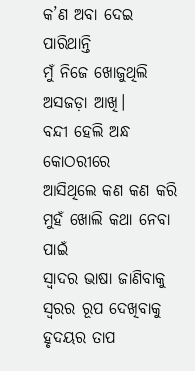କ’ଣ ଅବା ଦେଇ ପାରିଥାନ୍ତି
ମୁଁ ନିଜେ ଖୋଜୁଥିଲି
ଅସଜଡ଼ା ଆଖି।
ବନ୍ଦୀ ହେଲି ଅନ୍ଧ କୋଠରୀରେ
ଆସିଥିଲେ କଣ କଣ କରି
ମୁହଁ ଖୋଲି କଥା ନେବା ପାଇଁ
ସ୍ବାଦର ଭାଷା ଜାଣିବାକୁ
ସ୍ବରର ରୂପ ଦେଖିବାକୁ
ହୃଦୟର ତାପ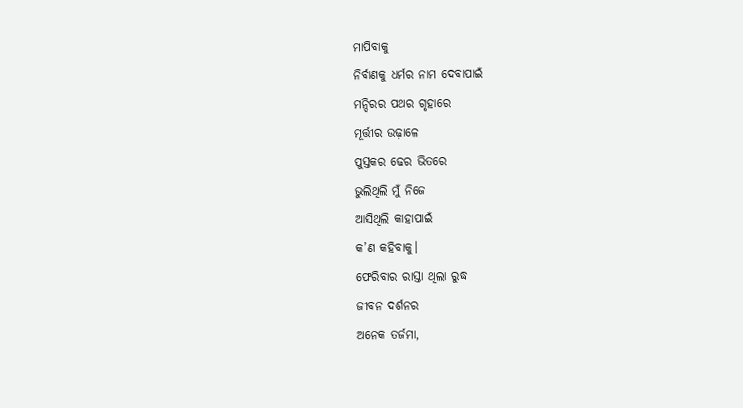ମାପିବାକୁ
ନିର୍ବାଣକୁ ଧର୍ମର ନାମ ଦେବାପାଇଁ
ମନ୍ଦିରର ପଥର ଗୃହାରେ
ମୂର୍ତ୍ତୀର ଉଢ଼ାଳେ
ପୁସ୍ତକର ଢେର ଭିତରେ
ଭୁଲିଥିଲି ମୁଁ ନିଜେ
ଆସିଥିଲି କାହାପାଇଁ
କ’ଣ କହିବାକୁ।
ଫେରିବାର ରାସ୍ତା ଥିଲା ରୁଦ୍ଧ
ଜୀବନ ଦର୍ଶନର
ଅନେକ ତର୍ଜମା,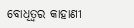ବୋଧିତ୍ବର କାହାଣୀ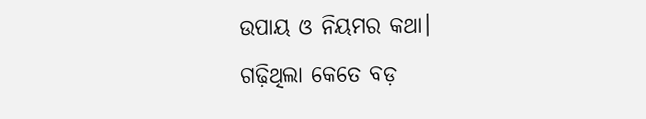ଉପାୟ ଓ ନିୟମର କଥା।
ଗଢ଼ିଥିଲା କେତେ ବଡ଼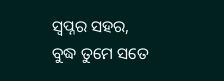ସ୍ବପ୍ନର ସହର,
ବୁଦ୍ଧ ତୁମେ ସତେ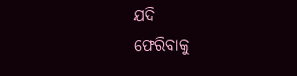ଯଦି
ଫେରିବାକୁ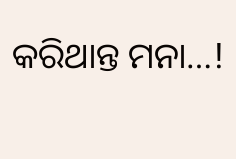କରିଥାନ୍ତ ମନା…!